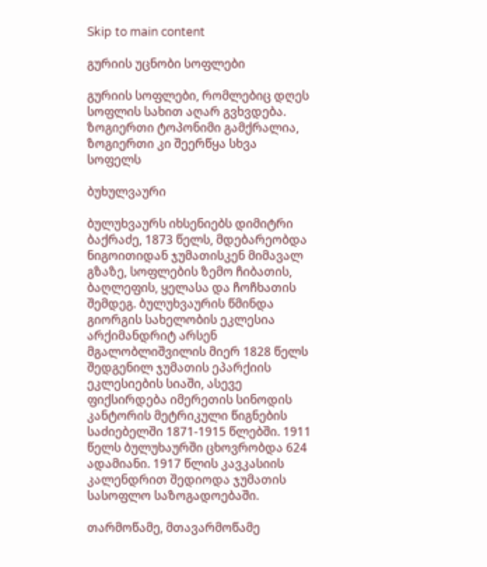Skip to main content

გურიის უცნობი სოფლები

გურიის სოფლები, რომლებიც დღეს სოფლის სახით აღარ გვხვდება. ზოგიერთი ტოპონიმი გამქრალია, ზოგიერთი კი შეერწყა სხვა სოფელს

ბუხულვაური

ბულუხვაურს იხსენიებს დიმიტრი ბაქრაძე, 1873 წელს, მდებარეობდა ნიგოითიდან ჯუმათისკენ მიმავალ გზაზე, სოფლების ზემო ჩიბათის, ბაღლეფის, ყელასა და ჩოჩხათის შემდეგ. ბულუხვაურის წმინდა გიორგის სახელობის ეკლესია არქიმანდრიტ არსენ მგალობლიშვილის მიერ 1828 წელს შედგენილ ჯუმათის ეპარქიის ეკლესიების სიაში, ასევე ფიქსირდება იმერეთის სინოდის კანტორის მეტრიკული წიგნების საძიებელში 1871-1915 წლებში. 1911 წელს ბულუხაურში ცხოვრობდა 624 ადამიანი. 1917 წლის კავკასიის კალენდრით შედიოდა ჯუმათის სასოფლო საზოგადოებაში.

თარმოწამე, მთავარმოწამე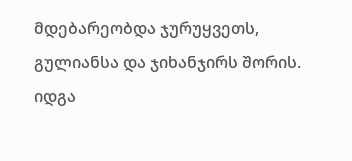მდებარეობდა ჯურუყვეთს, გულიანსა და ჯიხანჯირს შორის. იდგა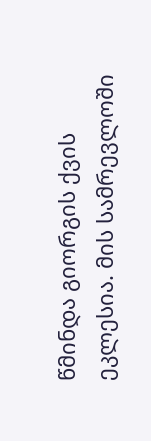წმინდა გიორგის ქვის ეკლესია. მის სამრევლოში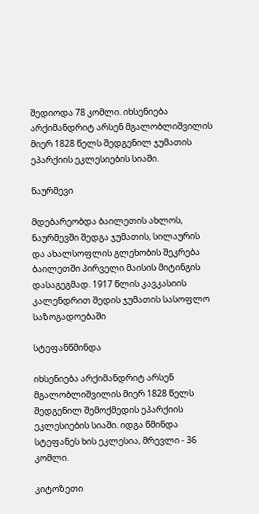შედიოდა 78 კომლი. იხსენიება არქიმანდრიტ არსენ მგალობლიშვილის მიერ 1828 წელს შედგენილ ჯუმათის ეპარქიის ეკლესიების სიაში.

ნაურმევი

მდებარეობდა ბაილეთის ახლოს, ნაურმევში შედგა ჯუმათის, სილაურის და ახალსოფლის გლეხობის შეკრება ბაილეთში პირველი მაისის მიტინგის დასაგეგმად. 1917 წლის კავკასიის კალენდრით შედის ჯუმათის სასოფლო საზოგადოებაში

სტეფანწმინდა

იხსენიება არქიმანდრიტ არსენ მგალობლიშვილის მიერ 1828 წელს შედგენილ შემოქმედის ეპარქიის ეკლესიების სიაში. იდგა წმინდა სტეფანეს ხის ეკლესია, მრევლი - 36 კომლი.

კიტოზეთი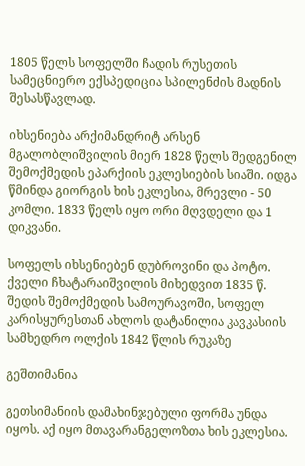1805 წელს სოფელში ჩადის რუსეთის სამეცნიერო ექსპედიცია სპილენძის მადნის შესასწავლად.

იხსენიება არქიმანდრიტ არსენ მგალობლიშვილის მიერ 1828 წელს შედგენილ შემოქმედის ეპარქიის ეკლესიების სიაში. იდგა წმინდა გიორგის ხის ეკლესია, მრევლი - 50 კომლი. 1833 წელს იყო ორი მღვდელი და 1 დიკვანი.

სოფელს იხსენიებენ დუბროვინი და პოტო. ქველი ჩხატარაიშვილის მიხედვით 1835 წ. შედის შემოქმედის სამოურავოში, სოფელ კარისყურესთან ახლოს დატანილია კავკასიის სამხედრო ოლქის 1842 წლის რუკაზე

გეშთიმანია

გეთსიმანიის დამახინჯებული ფორმა უნდა იყოს. აქ იყო მთავარანგელოზთა ხის ეკლესია.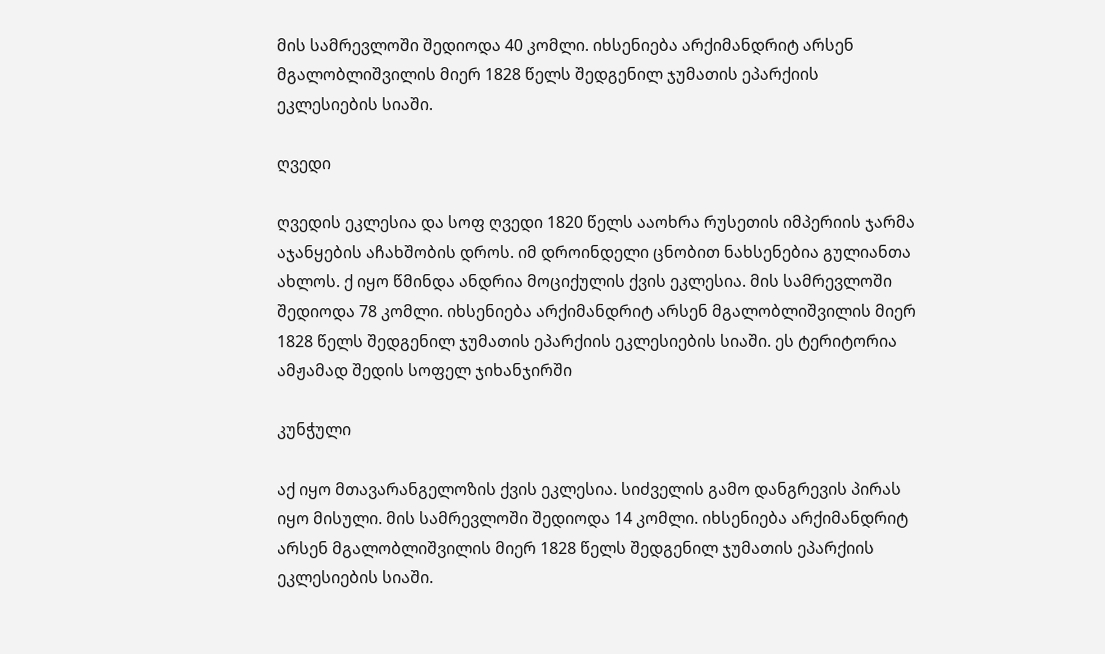მის სამრევლოში შედიოდა 40 კომლი. იხსენიება არქიმანდრიტ არსენ მგალობლიშვილის მიერ 1828 წელს შედგენილ ჯუმათის ეპარქიის ეკლესიების სიაში.

ღვედი

ღვედის ეკლესია და სოფ ღვედი 1820 წელს ააოხრა რუსეთის იმპერიის ჯარმა აჯანყების აჩახშობის დროს. იმ დროინდელი ცნობით ნახსენებია გულიანთა ახლოს. ქ იყო წმინდა ანდრია მოციქულის ქვის ეკლესია. მის სამრევლოში შედიოდა 78 კომლი. იხსენიება არქიმანდრიტ არსენ მგალობლიშვილის მიერ 1828 წელს შედგენილ ჯუმათის ეპარქიის ეკლესიების სიაში. ეს ტერიტორია ამჟამად შედის სოფელ ჯიხანჯირში

კუნჭული

აქ იყო მთავარანგელოზის ქვის ეკლესია. სიძველის გამო დანგრევის პირას იყო მისული. მის სამრევლოში შედიოდა 14 კომლი. იხსენიება არქიმანდრიტ არსენ მგალობლიშვილის მიერ 1828 წელს შედგენილ ჯუმათის ეპარქიის ეკლესიების სიაში.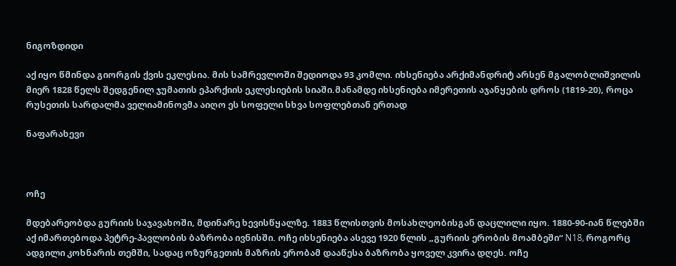ნიგოზდიდი

აქ იყო წმინდა გიორგის ქვის ეკლესია. მის სამრევლოში შედიოდა 93 კომლი. იხსენიება არქიმანდრიტ არსენ მგალობლიშვილის მიერ 1828 წელს შედგენილ ჯუმათის ეპარქიის ეკლესიების სიაში.მანამდე იხსენიება იმერეთის აჯანყების დროს (1819-20), როცა რუსეთის სარდალმა ველიამინოვმა აიღო ეს სოფელი სხვა სოფლებთან ერთად

ნაფარახევი



ოჩე

მდებარეობდა გურიის საჯავახოში, მდინარე ხევისწყალზე. 1883 წლისთვის მოსახლეობისგან დაცლილი იყო. 1880-90-იან წლებში აქ იმართებოდა პეტრე-პავლობის ბაზრობა ივნისში. ოჩე იხსენიება ასევე 1920 წლის „გურიის ერობის მოამბეში“ N18, როგორც ადგილი კოხნარის თემში, სადაც ოზურგეთის მაზრის ერობამ დააწესა ბაზრობა ყოველ კვირა დღეს. ოჩე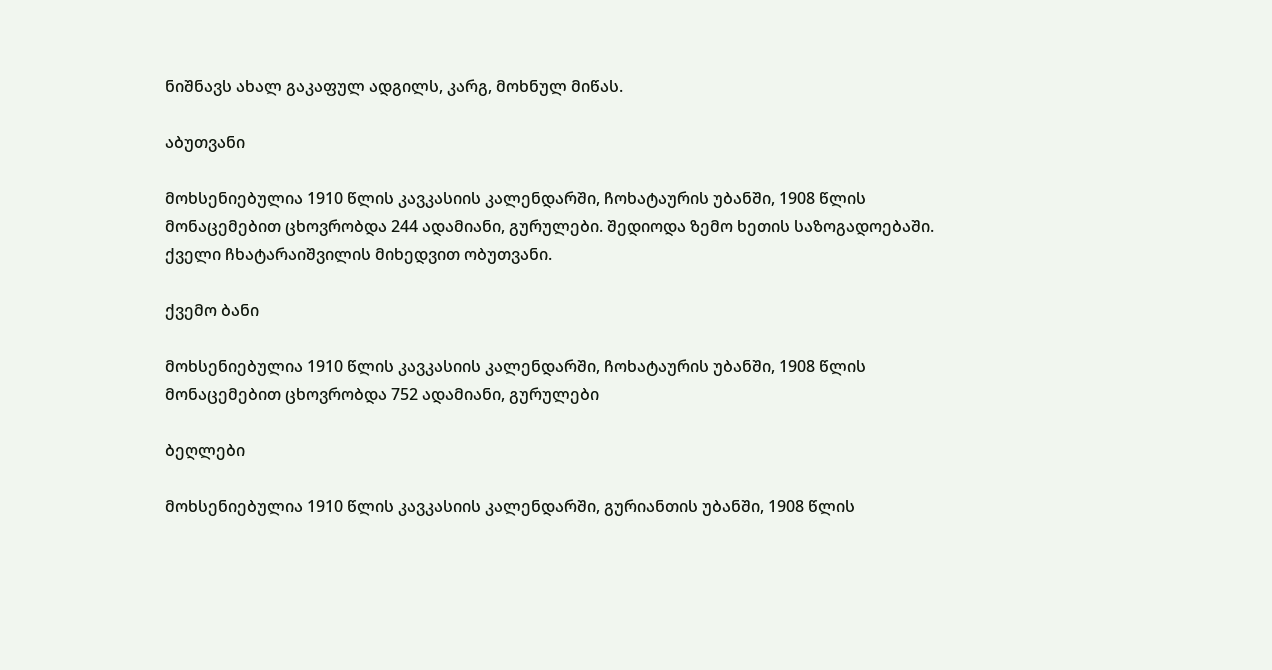ნიშნავს ახალ გაკაფულ ადგილს, კარგ, მოხნულ მიწას.

აბუთვანი

მოხსენიებულია 1910 წლის კავკასიის კალენდარში, ჩოხატაურის უბანში, 1908 წლის მონაცემებით ცხოვრობდა 244 ადამიანი, გურულები. შედიოდა ზემო ხეთის საზოგადოებაში. ქველი ჩხატარაიშვილის მიხედვით ობუთვანი.

ქვემო ბანი

მოხსენიებულია 1910 წლის კავკასიის კალენდარში, ჩოხატაურის უბანში, 1908 წლის მონაცემებით ცხოვრობდა 752 ადამიანი, გურულები

ბეღლები

მოხსენიებულია 1910 წლის კავკასიის კალენდარში, გურიანთის უბანში, 1908 წლის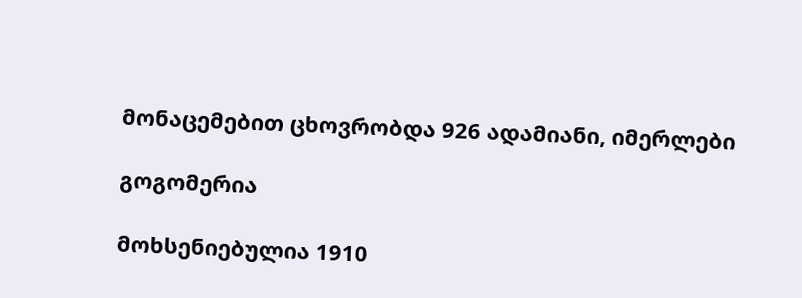მონაცემებით ცხოვრობდა 926 ადამიანი, იმერლები

გოგომერია

მოხსენიებულია 1910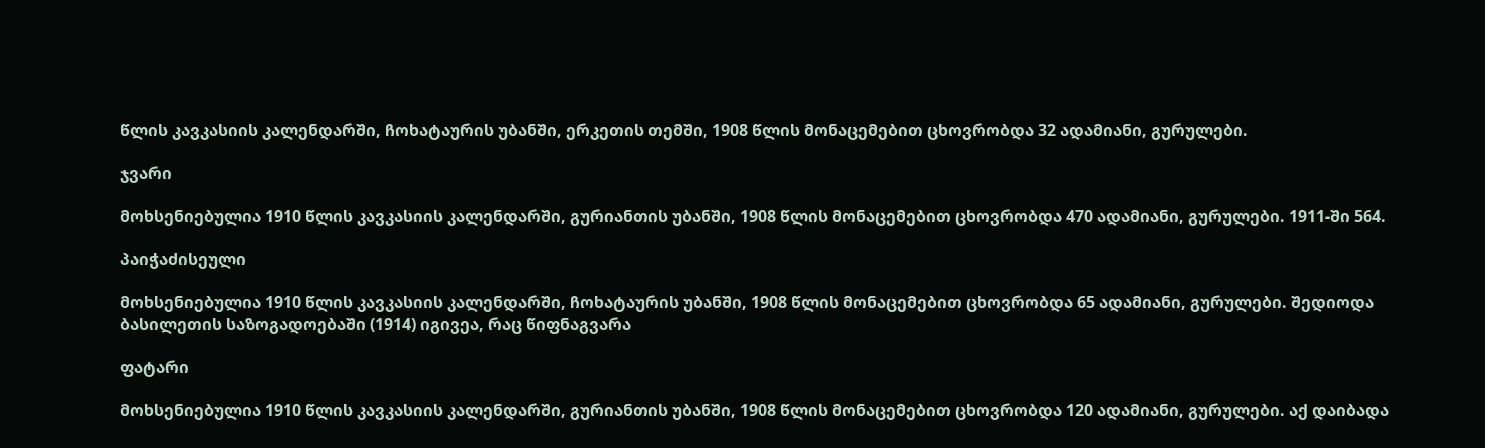წლის კავკასიის კალენდარში, ჩოხატაურის უბანში, ერკეთის თემში, 1908 წლის მონაცემებით ცხოვრობდა 32 ადამიანი, გურულები.

ჯვარი

მოხსენიებულია 1910 წლის კავკასიის კალენდარში, გურიანთის უბანში, 1908 წლის მონაცემებით ცხოვრობდა 470 ადამიანი, გურულები. 1911-ში 564.

პაიჭაძისეული

მოხსენიებულია 1910 წლის კავკასიის კალენდარში, ჩოხატაურის უბანში, 1908 წლის მონაცემებით ცხოვრობდა 65 ადამიანი, გურულები. შედიოდა ბასილეთის საზოგადოებაში (1914) იგივეა, რაც წიფნაგვარა

ფატარი

მოხსენიებულია 1910 წლის კავკასიის კალენდარში, გურიანთის უბანში, 1908 წლის მონაცემებით ცხოვრობდა 120 ადამიანი, გურულები. აქ დაიბადა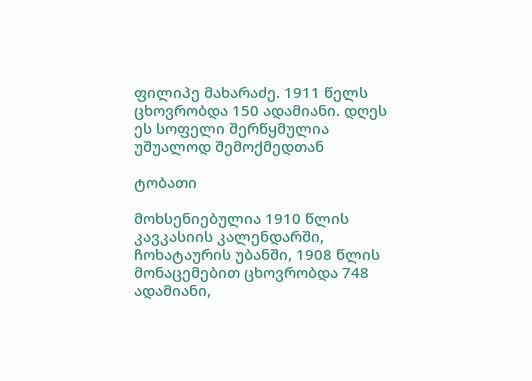ფილიპე მახარაძე. 1911 წელს ცხოვრობდა 150 ადამიანი. დღეს ეს სოფელი შერწყმულია უშუალოდ შემოქმედთან

ტობათი

მოხსენიებულია 1910 წლის კავკასიის კალენდარში, ჩოხატაურის უბანში, 1908 წლის მონაცემებით ცხოვრობდა 748 ადამიანი,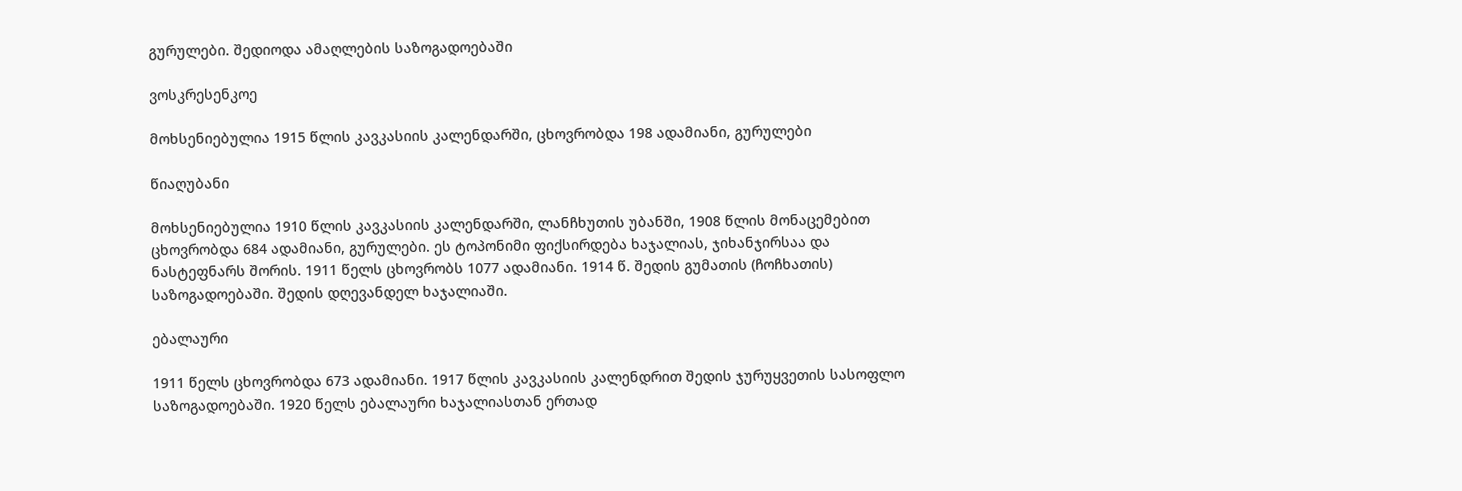გურულები. შედიოდა ამაღლების საზოგადოებაში

ვოსკრესენკოე

მოხსენიებულია 1915 წლის კავკასიის კალენდარში, ცხოვრობდა 198 ადამიანი, გურულები

წიაღუბანი

მოხსენიებულია 1910 წლის კავკასიის კალენდარში, ლანჩხუთის უბანში, 1908 წლის მონაცემებით ცხოვრობდა 684 ადამიანი, გურულები. ეს ტოპონიმი ფიქსირდება ხაჯალიას, ჯიხანჯირსაა და ნასტეფნარს შორის. 1911 წელს ცხოვრობს 1077 ადამიანი. 1914 წ. შედის გუმათის (ჩოჩხათის) საზოგადოებაში. შედის დღევანდელ ხაჯალიაში.

ებალაური

1911 წელს ცხოვრობდა 673 ადამიანი. 1917 წლის კავკასიის კალენდრით შედის ჯურუყვეთის სასოფლო საზოგადოებაში. 1920 წელს ებალაური ხაჯალიასთან ერთად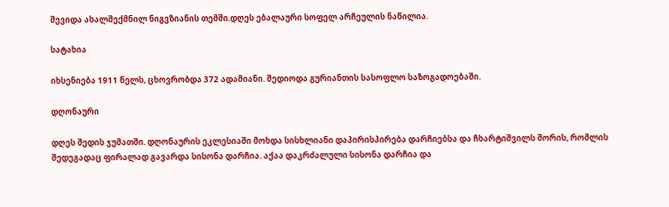შევიდა ახალშექმნილ ნიგვზიანის თემში.დღეს ებალაური სოფელ არჩეულის ნაწილია.

სატახია

იხსენიება 1911 წელს, ცხოვრობდა 372 ადამიანი. შედიოდა გურიანთის სასოფლო საზოგადოებაში.

დღონაური

დღეს შედის ჯუმათში. დღონაურის ეკლესიაში მოხდა სისხლიანი დაპირისპირება დარჩიებსა და ჩხარტიშვილს შორის, რომლის შედეგადაც ფირალად გავარდა სისონა დარჩია. აქაა დაკრძალული სისონა დარჩია და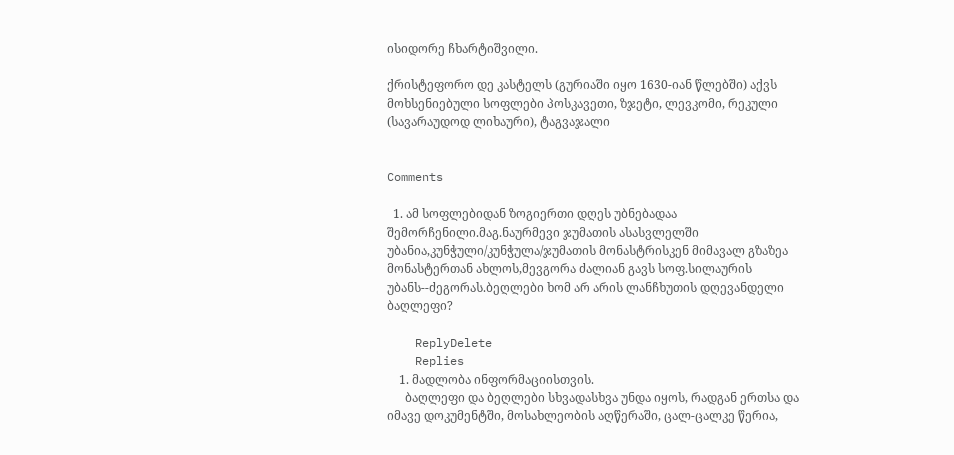ისიდორე ჩხარტიშვილი.

ქრისტეფორო დე კასტელს (გურიაში იყო 1630-იან წლებში) აქვს მოხსენიებული სოფლები პოსკავეთი, ზჯეტი, ლევკომი, რეკული (სავარაუდოდ ლიხაური), ტაგვაჯალი


Comments

  1. ამ სოფლებიდან ზოგიერთი დღეს უბნებადაა შემორჩენილი.მაგ.ნაურმევი ჯუმათის ასასვლელში უბანია,კუნჭული/კუნჭულა/ჯუმათის მონასტრისკენ მიმავალ გზაზეა მონასტერთან ახლოს,მევგორა ძალიან გავს სოფ.სილაურის უბანს--ძეგორას.ბეღლები ხომ არ არის ლანჩხუთის დღევანდელი ბაღლეფი?

    ReplyDelete
    Replies
    1. მადლობა ინფორმაციისთვის.
      ბაღლეფი და ბეღლები სხვადასხვა უნდა იყოს, რადგან ერთსა და იმავე დოკუმენტში, მოსახლეობის აღწერაში, ცალ-ცალკე წერია,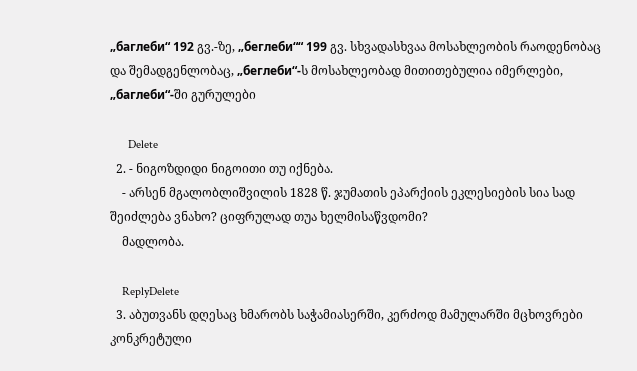„баглеби“ 192 გვ.-ზე, „беглеби““ 199 გვ. სხვადასხვაა მოსახლეობის რაოდენობაც და შემადგენლობაც, „беглеби“-ს მოსახლეობად მითითებულია იმერლები, „баглеби“-ში გურულები

      Delete
  2. - ნიგოზდიდი ნიგოითი თუ იქნება.
    - არსენ მგალობლიშვილის 1828 წ. ჯუმათის ეპარქიის ეკლესიების სია სად შეიძლება ვნახო? ციფრულად თუა ხელმისაწვდომი?
    მადლობა.

    ReplyDelete
  3. აბუთვანს დღესაც ხმარობს საჭამიასერში, კერძოდ მამულარში მცხოვრები კონკრეტული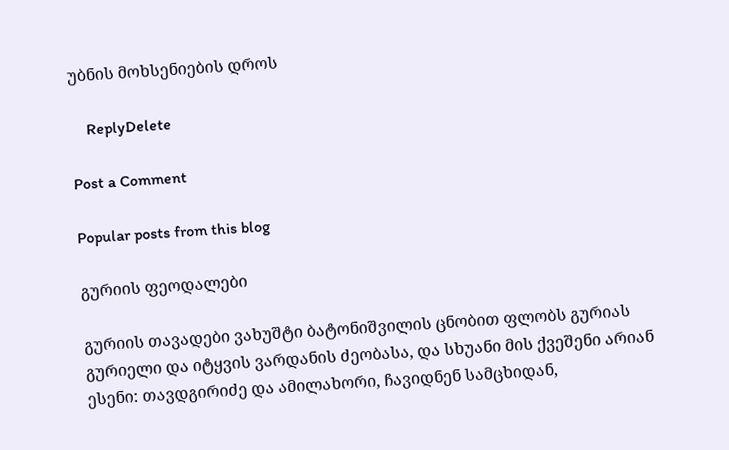უბნის მოხსენიების დროს

    ReplyDelete

Post a Comment

Popular posts from this blog

გურიის ფეოდალები

გურიის თავადები ვახუშტი ბატონიშვილის ცნობით ფლობს გურიას გურიელი და იტყვის ვარდანის ძეობასა, და სხუანი მის ქვეშენი არიან ესენი: თავდგირიძე და ამილახორი, ჩავიდნენ სამცხიდან,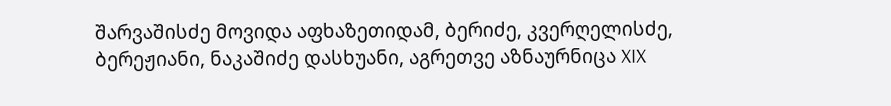შარვაშისძე მოვიდა აფხაზეთიდამ, ბერიძე, კვერღელისძე, ბერეჟიანი, ნაკაშიძე დასხუანი, აგრეთვე აზნაურნიცა XIX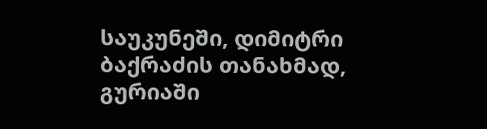საუკუნეში, დიმიტრი ბაქრაძის თანახმად, გურიაში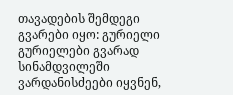თავადების შემდეგი გვარები იყო: გურიელი გურიელები გვარად სინამდვილეში ვარდანისძეები იყვნენ,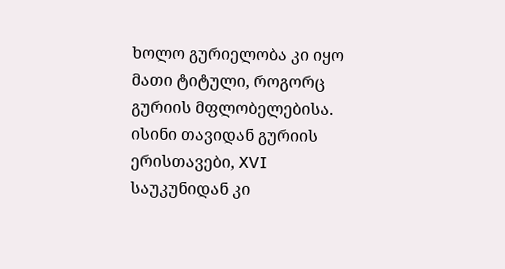ხოლო გურიელობა კი იყო მათი ტიტული, როგორც გურიის მფლობელებისა. ისინი თავიდან გურიის ერისთავები, XVI საუკუნიდან კი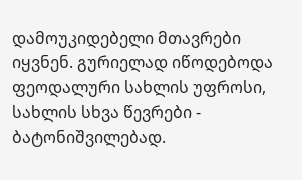დამოუკიდებელი მთავრები  იყვნენ. გურიელად იწოდებოდა ფეოდალური სახლის უფროსი, სახლის სხვა წევრები - ბატონიშვილებად.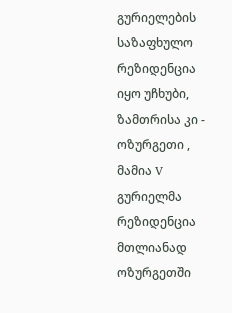გურიელების საზაფხულო რეზიდენცია იყო უჩხუბი, ზამთრისა კი - ოზურგეთი , მამია V გურიელმა რეზიდენცია მთლიანად ოზურგეთში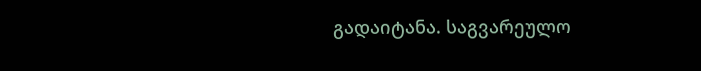გადაიტანა. საგვარეულო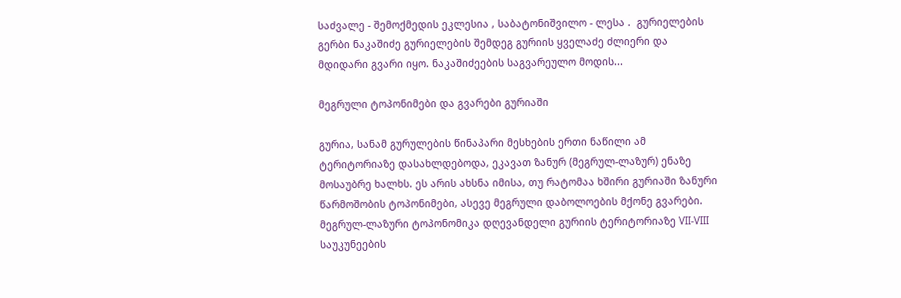საძვალე - შემოქმედის ეკლესია , საბატონიშვილო - ლესა .  გურიელების გერბი ნაკაშიძე გურიელების შემდეგ გურიის ყველაძე ძლიერი და მდიდარი გვარი იყო. ნაკაშიძეების საგვარეულო მოდის...

მეგრული ტოპონიმები და გვარები გურიაში

გურია, სანამ გურულების წინაპარი მესხების ერთი ნაწილი ამ ტერიტორიაზე დასახლდებოდა, ეკავათ ზანურ (მეგრულ-ლაზურ) ენაზე მოსაუბრე ხალხს. ეს არის ახსნა იმისა, თუ რატომაა ხშირი გურიაში ზანური წარმოშობის ტოპონიმები, ასევე მეგრული დაბოლოების მქონე გვარები. მეგრულ-ლაზური ტოპონომიკა დღევანდელი გურიის ტერიტორიაზე VII-VIII საუკუნეების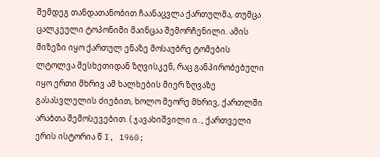შემდეგ თანდათანობით ჩაანაცვლა ქართულმა, თუმცა ცალკეული ტოპონიმი მაინცაა შემორჩენილი. ამის მიზეზი იყო ქართულ ენაზე მოსაუბრე ტომების ლტოლვა მესხეთიდან ზღვისკენ, რაც განპირობებული იყო ერთი მხრივ ამ ხალხების მიერ ზღვაზე გასასვლელის ძიებით, ხოლო მეორე მხრივ, ქართლში არაბთა შემოსევებით. ( ჯავახიშვილი ი. , ქართველი ერის ისტორია წ I, 1960;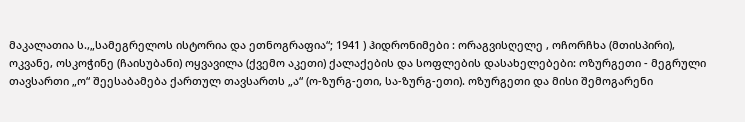მაკალათია ს.,„სამეგრელოს ისტორია და ეთნოგრაფია“; 1941 ) ჰიდრონიმები : ორაგვისღელე , ოჩორჩხა (მთისპირი), ოკვანე, ოსკოჭინე (ჩაისუბანი) ოყვავილა (ქვემო აკეთი) ქალაქების და სოფლების დასახელებები: ოზურგეთი - მეგრული თავსართი „ო“ შეესაბამება ქართულ თავსართს „ა“ (ო-ზურგ-ეთი, სა-ზურგ-ეთი). ოზურგეთი და მისი შემოგარენი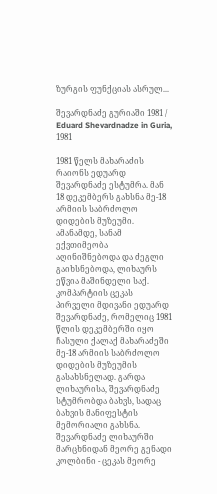ზურგის ფუნქციას ასრულ...

შევარდნაძე გურიაში 1981 / Eduard Shevardnadze in Guria, 1981

1981 წელს მახარაძის რაიონს ედუარდ შევარდნაძე ესტუმრა. მან 18 დეკემბერს გახსნა მე-18 არმიის საბრძოლო დიდების მუზეუმი. ამანამდე, სანამ ექვთიმეობა აღინიშნებოდა და ძეგლი გაიხსნებოდა, ლიხაურს ეწვია მაშინდელი საქ. კომპარტიის ცეკას პირველი მდივანი ედუარდ შევარდნაძე, რომელიც 1981 წლის დეკემბერში იყო ჩასული ქალაქ მახარაძეში მე-18 არმიის საბრძოლო დიდების მუზეუმის გასახსნელად. გარდა ლიხაურისა, შევარდნაძე სტუმრობდა ბახვს, სადაც ბახვის მანიფესტის მემორიალი გახსნა. შევარდნაძე ლიხაურში  მარცხნიდან მეორე გენადი კოლბინი - ცეკას მეორე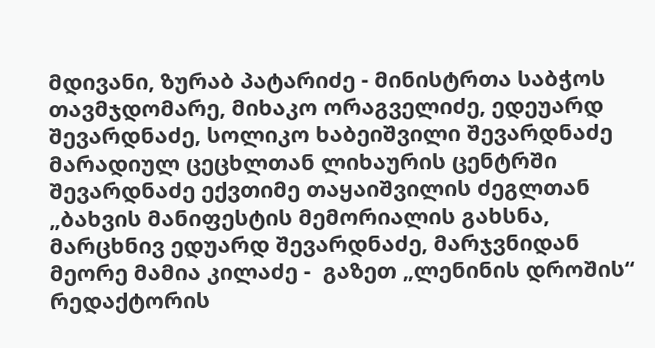მდივანი, ზურაბ პატარიძე - მინისტრთა საბჭოს თავმჯდომარე, მიხაკო ორაგველიძე, ედეუარდ შევარდნაძე, სოლიკო ხაბეიშვილი შევარდნაძე მარადიულ ცეცხლთან ლიხაურის ცენტრში შევარდნაძე ექვთიმე თაყაიშვილის ძეგლთან „ბახვის მანიფესტის მემორიალის გახსნა, მარცხნივ ედუარდ შევარდნაძე, მარჯვნიდან მეორე მამია კილაძე -  გაზეთ „ლენინის დროშის“ რედაქტორის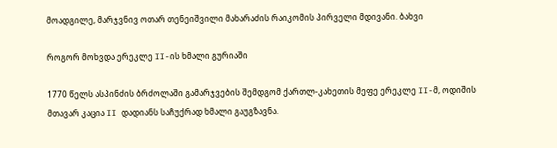მოადგილე, მარჯვნივ ოთარ თენეიშვილი მახარაძის რაიკომის პირველი მდივანი. ბახვი

როგორ მოხვდა ერეკლე II-ის ხმალი გურიაში

1770 წელს ასპინძის ბრძოლაში გამარჯვების შემდგომ ქართლ-კახეთის მეფე ერეკლე II-მ, ოდიშის მთავარ კაცია II დადიანს საჩუქრად ხმალი გაუგზავნა.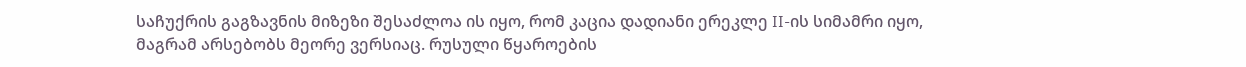საჩუქრის გაგზავნის მიზეზი შესაძლოა ის იყო, რომ კაცია დადიანი ერეკლე II-ის სიმამრი იყო, მაგრამ არსებობს მეორე ვერსიაც. რუსული წყაროების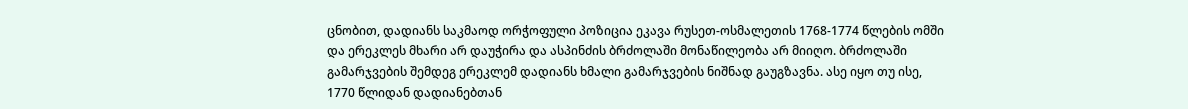ცნობით, დადიანს საკმაოდ ორჭოფული პოზიცია ეკავა რუსეთ-ოსმალეთის 1768-1774 წლების ომში და ერეკლეს მხარი არ დაუჭირა და ასპინძის ბრძოლაში მონაწილეობა არ მიიღო. ბრძოლაში გამარჯვების შემდეგ ერეკლემ დადიანს ხმალი გამარჯვების ნიშნად გაუგზავნა. ასე იყო თუ ისე, 1770 წლიდან დადიანებთან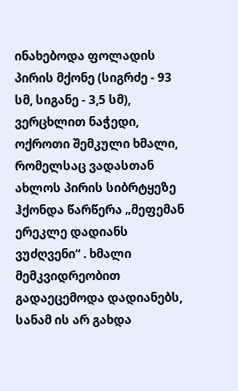ინახებოდა ფოლადის პირის მქონე (სიგრძე - 93 სმ, სიგანე - 3,5 სმ), ვერცხლით ნაჭედი, ოქროთი შემკული ხმალი, რომელსაც ვადასთან ახლოს პირის სიბრტყეზე ჰქონდა წარწერა „მეფემან ერეკლე დადიანს ვუძღვენი“ . ხმალი მემკვიდრეობით გადაეცემოდა დადიანებს, სანამ ის არ გახდა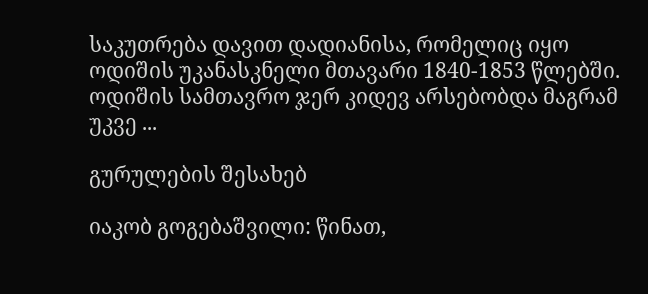საკუთრება დავით დადიანისა, რომელიც იყო ოდიშის უკანასკნელი მთავარი 1840-1853 წლებში. ოდიშის სამთავრო ჯერ კიდევ არსებობდა მაგრამ უკვე ...

გურულების შესახებ

იაკობ გოგებაშვილი: წინათ,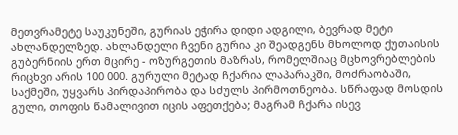მეთვრამეტე საუკუნეში, გურიას ეჭირა დიდი ადგილი, ბევრად მეტი ახლანდელზედ. ახლანდელი ჩვენი გურია კი შეადგენს მხოლოდ ქუთაისის გუბერნიის ერთ მცირე - ოზურგეთის მაზრას, რომელშიაც მცხოვრებლების რიცხვი არის 100 000. გურული მეტად ჩქარია ლაპარაკში, მოძრაობაში, საქმეში, უყვარს პირდაპირობა და სძულს პირმოთნეობა. სწრაფად მოსდის გული, თოფის წამალივით იცის აფეთქება; მაგრამ ჩქარა ისევ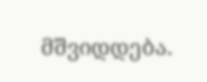მშვიდდება.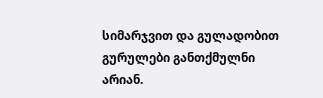სიმარჯვით და გულადობით გურულები განთქმულნი არიან.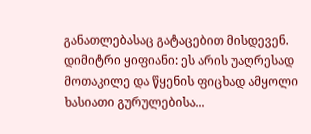განათლებასაც გატაცებით მისდევენ. დიმიტრი ყიფიანი: ეს არის უაღრესად მოთაკილე და წყენის ფიცხად ამყოლი ხასიათი გურულებისა...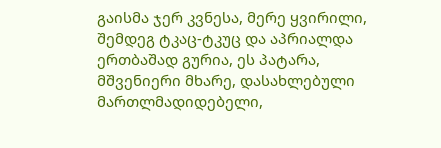გაისმა ჯერ კვნესა, მერე ყვირილი, შემდეგ ტკაც-ტკუც და აპრიალდა ერთბაშად გურია, ეს პატარა, მშვენიერი მხარე, დასახლებული მართლმადიდებელი,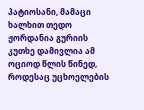პატიოსანი, მამაცი ხალხით თედო ჟორდანია გურიის კუთხე დამივლია ამ ოციოდ წლის წინედ, როდესაც უცხოელების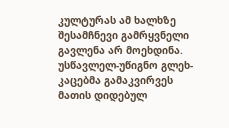კულტურას ამ ხალხზე შესამჩნევი გამრყვნელი გავლენა არ მოეხდინა. უსწავლელ-უწიგნო გლეხ-კაცებმა გამაკვირვეს მათის დიდებულ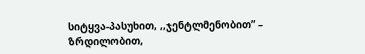სიტყვა-პასუხით, ,,ჯენტლმენობით” – ზრდილობით,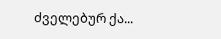ძველებურ ქა...